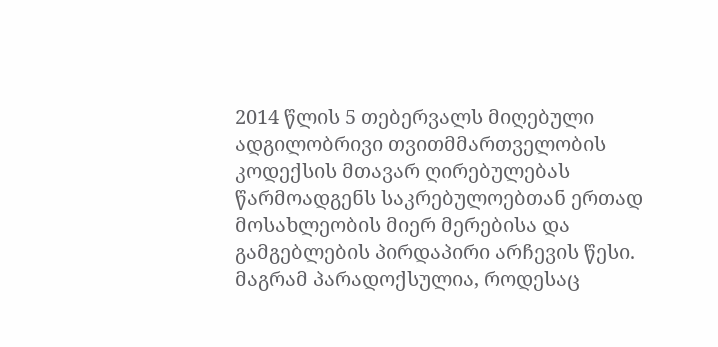2014 წლის 5 თებერვალს მიღებული ადგილობრივი თვითმმართველობის კოდექსის მთავარ ღირებულებას წარმოადგენს საკრებულოებთან ერთად მოსახლეობის მიერ მერებისა და გამგებლების პირდაპირი არჩევის წესი.
მაგრამ პარადოქსულია, როდესაც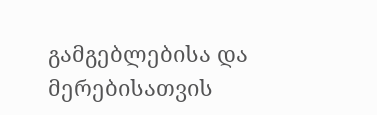გამგებლებისა და მერებისათვის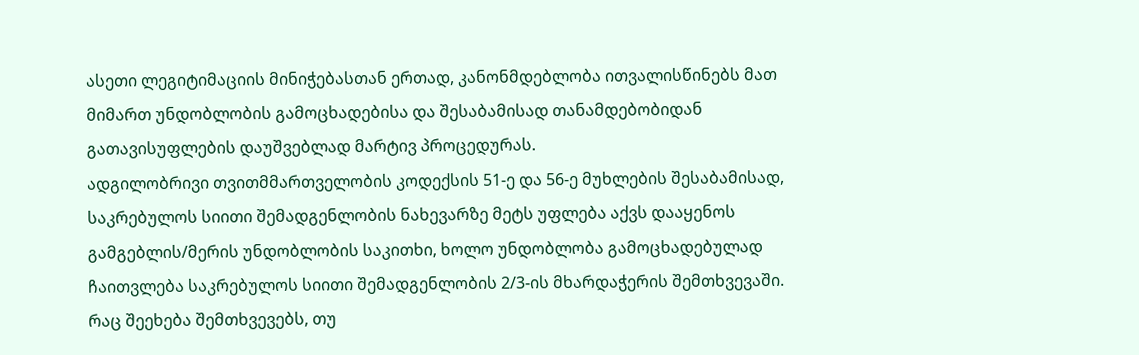ასეთი ლეგიტიმაციის მინიჭებასთან ერთად, კანონმდებლობა ითვალისწინებს მათ მიმართ უნდობლობის გამოცხადებისა და შესაბამისად თანამდებობიდან გათავისუფლების დაუშვებლად მარტივ პროცედურას.
ადგილობრივი თვითმმართველობის კოდექსის 51-ე და 56-ე მუხლების შესაბამისად, საკრებულოს სიითი შემადგენლობის ნახევარზე მეტს უფლება აქვს დააყენოს გამგებლის/მერის უნდობლობის საკითხი, ხოლო უნდობლობა გამოცხადებულად ჩაითვლება საკრებულოს სიითი შემადგენლობის 2/3-ის მხარდაჭერის შემთხვევაში.
რაც შეეხება შემთხვევებს, თუ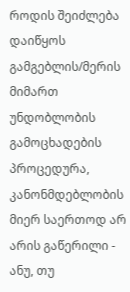როდის შეიძლება დაიწყოს გამგებლის/მერის მიმართ უნდობლობის გამოცხადების პროცედურა, კანონმდებლობის მიერ საერთოდ არ არის გაწერილი - ანუ, თუ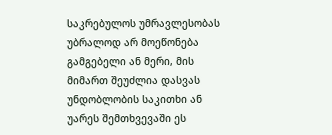საკრებულოს უმრავლესობას უბრალოდ არ მოეწონება გამგებელი ან მერი, მის მიმართ შეუძლია დასვას უნდობლობის საკითხი ან უარეს შემთხვევაში ეს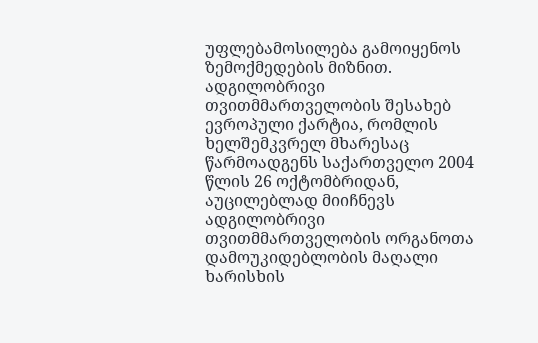უფლებამოსილება გამოიყენოს ზემოქმედების მიზნით.
ადგილობრივი თვითმმართველობის შესახებ ევროპული ქარტია, რომლის ხელშემკვრელ მხარესაც წარმოადგენს საქართველო 2004 წლის 26 ოქტომბრიდან, აუცილებლად მიიჩნევს ადგილობრივი თვითმმართველობის ორგანოთა დამოუკიდებლობის მაღალი ხარისხის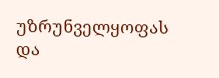უზრუნველყოფას და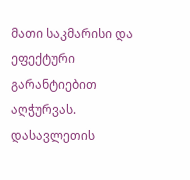მათი საკმარისი და ეფექტური გარანტიებით აღჭურვას.
დასავლეთის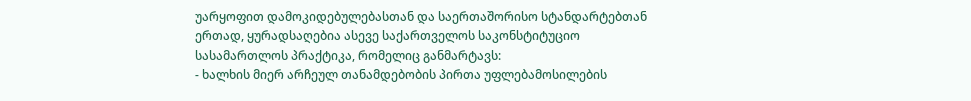უარყოფით დამოკიდებულებასთან და საერთაშორისო სტანდარტებთან ერთად, ყურადსაღებია ასევე საქართველოს საკონსტიტუციო სასამართლოს პრაქტიკა, რომელიც განმარტავს:
- ხალხის მიერ არჩეულ თანამდებობის პირთა უფლებამოსილების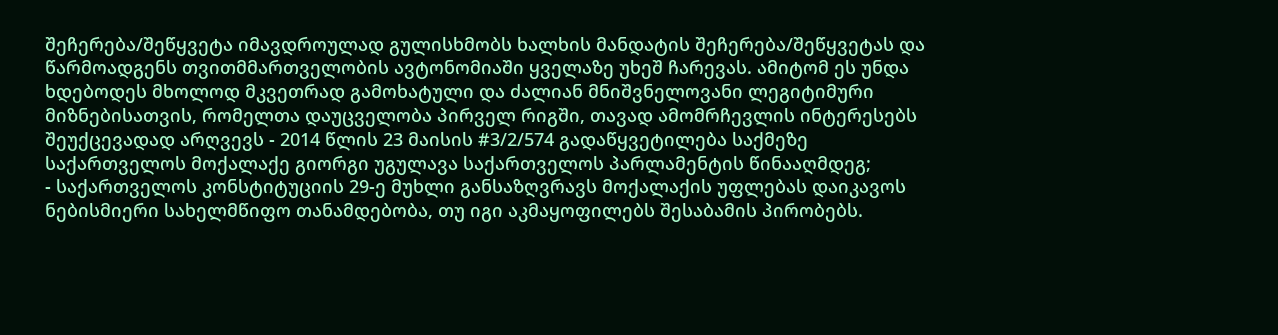შეჩერება/შეწყვეტა იმავდროულად გულისხმობს ხალხის მანდატის შეჩერება/შეწყვეტას და წარმოადგენს თვითმმართველობის ავტონომიაში ყველაზე უხეშ ჩარევას. ამიტომ ეს უნდა ხდებოდეს მხოლოდ მკვეთრად გამოხატული და ძალიან მნიშვნელოვანი ლეგიტიმური მიზნებისათვის, რომელთა დაუცველობა პირველ რიგში, თავად ამომრჩევლის ინტერესებს შეუქცევადად არღვევს - 2014 წლის 23 მაისის #3/2/574 გადაწყვეტილება საქმეზე საქართველოს მოქალაქე გიორგი უგულავა საქართველოს პარლამენტის წინააღმდეგ;
- საქართველოს კონსტიტუციის 29-ე მუხლი განსაზღვრავს მოქალაქის უფლებას დაიკავოს ნებისმიერი სახელმწიფო თანამდებობა, თუ იგი აკმაყოფილებს შესაბამის პირობებს.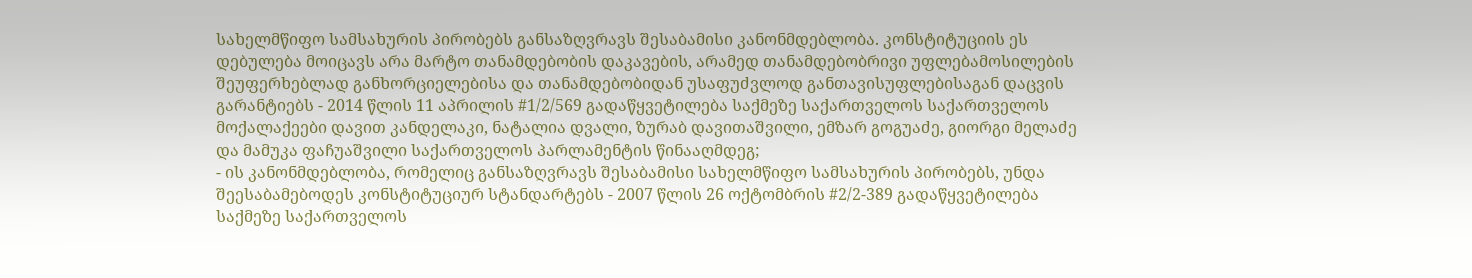სახელმწიფო სამსახურის პირობებს განსაზღვრავს შესაბამისი კანონმდებლობა. კონსტიტუციის ეს დებულება მოიცავს არა მარტო თანამდებობის დაკავების, არამედ თანამდებობრივი უფლებამოსილების შეუფერხებლად განხორციელებისა და თანამდებობიდან უსაფუძვლოდ განთავისუფლებისაგან დაცვის გარანტიებს - 2014 წლის 11 აპრილის #1/2/569 გადაწყვეტილება საქმეზე საქართველოს საქართველოს მოქალაქეები დავით კანდელაკი, ნატალია დვალი, ზურაბ დავითაშვილი, ემზარ გოგუაძე, გიორგი მელაძე და მამუკა ფაჩუაშვილი საქართველოს პარლამენტის წინააღმდეგ;
- ის კანონმდებლობა, რომელიც განსაზღვრავს შესაბამისი სახელმწიფო სამსახურის პირობებს, უნდა შეესაბამებოდეს კონსტიტუციურ სტანდარტებს - 2007 წლის 26 ოქტომბრის #2/2-389 გადაწყვეტილება საქმეზე საქართველოს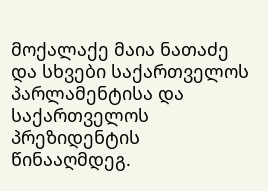მოქალაქე მაია ნათაძე და სხვები საქართველოს პარლამენტისა და საქართველოს პრეზიდენტის წინააღმდეგ.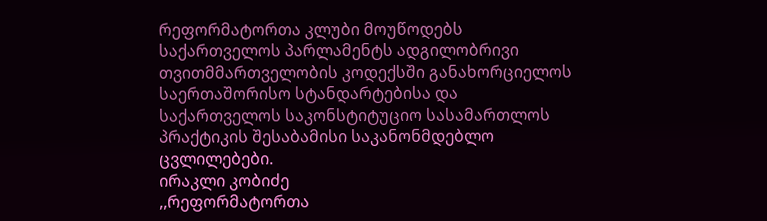რეფორმატორთა კლუბი მოუწოდებს საქართველოს პარლამენტს ადგილობრივი თვითმმართველობის კოდექსში განახორციელოს საერთაშორისო სტანდარტებისა და საქართველოს საკონსტიტუციო სასამართლოს პრაქტიკის შესაბამისი საკანონმდებლო ცვლილებები.
ირაკლი კობიძე
,,რეფორმატორთა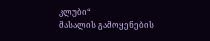კლუბი“
მასალის გამოყენების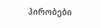პირობები